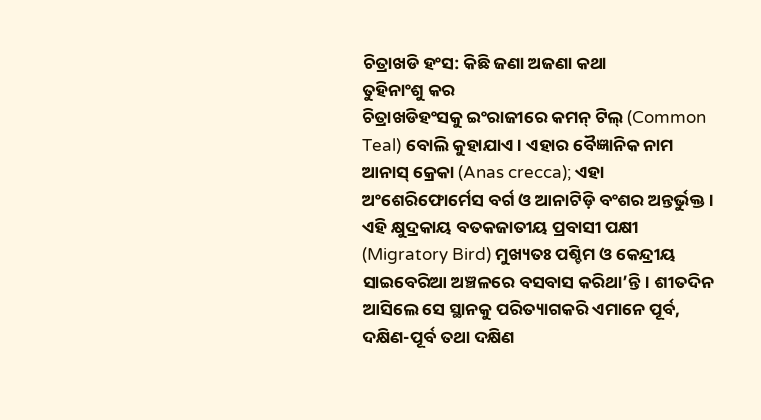ଚିତ୍ରାଖଡି ହଂସ: କିଛି ଜଣା ଅଜଣା କଥା
ତୁହିନାଂଶୁ କର
ଚିତ୍ରାଖଡିହଂସକୁ ଇଂରାଜୀରେ କମନ୍ ଟିଲ୍ (Common Teal) ବୋଲି କୁହାଯାଏ। ଏହାର ବୈଜ୍ଞାନିକ ନାମ ଆନାସ୍ କ୍ରେକା (Anas crecca); ଏହା ଅଂଶେରିଫୋର୍ମେସ ବର୍ଗ ଓ ଆନାଟିଡ଼ି ବଂଶର ଅନ୍ତର୍ଭୁକ୍ତ। ଏହି କ୍ଷୁଦ୍ରକାୟ ବତକଜାତୀୟ ପ୍ରବାସୀ ପକ୍ଷୀ (Migratory Bird) ମୁଖ୍ୟତଃ ପଶ୍ଚିମ ଓ କେନ୍ଦ୍ରୀୟ ସାଇବେରିଆ ଅଞ୍ଚଳରେ ବସବାସ କରିଥା’ନ୍ତି। ଶୀତଦିନ ଆସିଲେ ସେ ସ୍ଥାନକୁ ପରିତ୍ୟାଗକରି ଏମାନେ ପୂର୍ବ, ଦକ୍ଷିଣ-ପୂର୍ବ ତଥା ଦକ୍ଷିଣ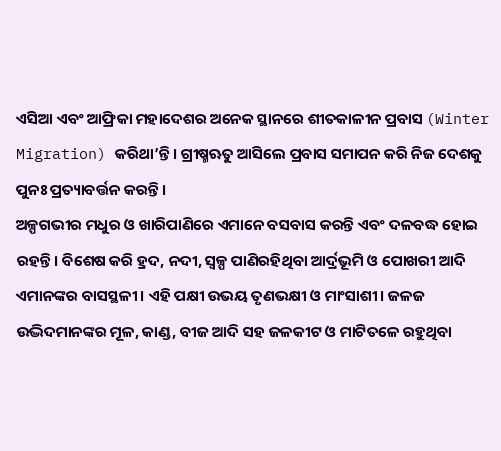ଏସିଆ ଏବଂ ଆଫ୍ରିକା ମହାଦେଶର ଅନେକ ସ୍ଥାନରେ ଶୀତକାଳୀନ ପ୍ରବାସ (Winter Migration) କରିଥା’ନ୍ତି। ଗ୍ରୀଷ୍ମଋତୁ ଆସିଲେ ପ୍ରବାସ ସମାପନ କରି ନିଜ ଦେଶକୁ ପୁନଃ ପ୍ରତ୍ୟାବର୍ତ୍ତନ କରନ୍ତି।
ଅଳ୍ପଗଭୀର ମଧୁର ଓ ଖାରିପାଣିରେ ଏମାନେ ବସବାସ କରନ୍ତି ଏବଂ ଦଳବଦ୍ଧ ହୋଇ ରହନ୍ତି। ବିଶେଷ କରି ହ୍ରଦ, ନଦୀ, ସ୍ଵଳ୍ପ ପାଣିରହିଥିବା ଆର୍ଦ୍ରଭୂମି ଓ ପୋଖରୀ ଆଦି ଏମାନଙ୍କର ବାସସ୍ଥଳୀ। ଏହି ପକ୍ଷୀ ଉଭୟ ତୃଣଭକ୍ଷୀ ଓ ମାଂସାଶୀ। ଜଳଜ ଉଦ୍ଭିଦମାନଙ୍କର ମୂଳ, କାଣ୍ଡ, ବୀଜ ଆଦି ସହ ଜଳକୀଟ ଓ ମାଟିତଳେ ରହୁଥିବା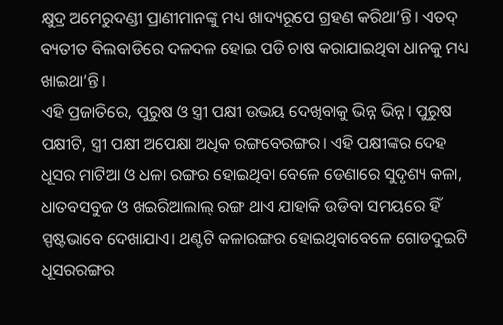କ୍ଷୁଦ୍ର ଅମେରୁଦଣ୍ଡୀ ପ୍ରାଣୀମାନଙ୍କୁ ମଧ୍ୟ ଖାଦ୍ୟରୂପେ ଗ୍ରହଣ କରିଥା’ନ୍ତି। ଏତଦ୍ ବ୍ୟତୀତ ବିଲବାଡିରେ ଦଳଦଳ ହୋଇ ପଡି ଚାଷ କରାଯାଇଥିବା ଧାନକୁ ମଧ୍ୟ ଖାଇଥା’ନ୍ତି।
ଏହି ପ୍ରଜାତିରେ, ପୁରୁଷ ଓ ସ୍ତ୍ରୀ ପକ୍ଷୀ ଉଭୟ ଦେଖିବାକୁ ଭିନ୍ନ ଭିନ୍ନ। ପୁରୁଷ ପକ୍ଷୀଟି, ସ୍ତ୍ରୀ ପକ୍ଷୀ ଅପେକ୍ଷା ଅଧିକ ରଙ୍ଗବେରଙ୍ଗର। ଏହି ପକ୍ଷୀଙ୍କର ଦେହ ଧୂସର ମାଟିଆ ଓ ଧଳା ରଙ୍ଗର ହୋଇଥିବା ବେଳେ ଡେଣାରେ ସୁଦୃଶ୍ୟ କଳା, ଧାତବସବୁଜ ଓ ଖଇରିଆଲାଲ୍ ରଙ୍ଗ ଥାଏ ଯାହାକି ଉଡିବା ସମୟରେ ହିଁ ସ୍ପଷ୍ଟଭାବେ ଦେଖାଯାଏ। ଥଣ୍ଟଟି କଳାରଙ୍ଗର ହୋଇଥିବାବେଳେ ଗୋଡଦୁଇଟି ଧୂସରରଙ୍ଗର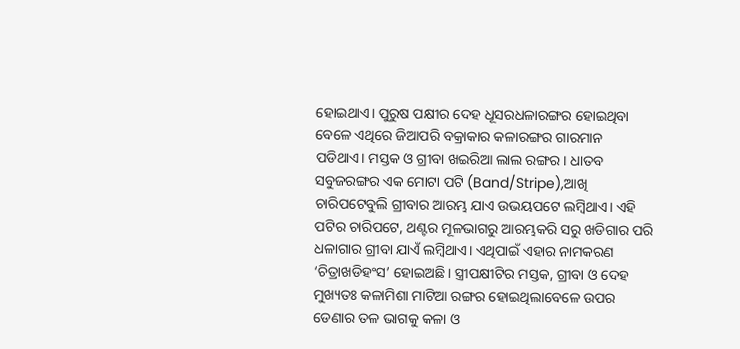ହୋଇଥାଏ। ପୁରୁଷ ପକ୍ଷୀର ଦେହ ଧୂସରଧଳାରଙ୍ଗର ହୋଇଥିବା ବେଳେ ଏଥିରେ ଜିଆପରି ବକ୍ରାକାର କଳାରଙ୍ଗର ଗାରମାନ ପଡିଥାଏ। ମସ୍ତକ ଓ ଗ୍ରୀବା ଖଇରିଆ ଲାଲ ରଙ୍ଗର। ଧାତବ ସବୁଜରଙ୍ଗର ଏକ ମୋଟା ପଟି (Band/Stripe),ଆଖି ଚାରିପଟେବୁଲି ଗ୍ରୀବାର ଆରମ୍ଭ ଯାଏ ଉଭୟପଟେ ଲମ୍ବିଥାଏ। ଏହି ପଟିର ଚାରିପଟେ, ଥଣ୍ଟର ମୂଳଭାଗରୁ ଆରମ୍ଭକରି ସରୁ ଖଡିଗାର ପରି ଧଳାଗାର ଗ୍ରୀବା ଯାଏଁ ଲମ୍ବିଥାଏ। ଏଥିପାଇଁ ଏହାର ନାମକରଣ ‘ଚିତ୍ରାଖଡିହଂସ’ ହୋଇଅଛି। ସ୍ତ୍ରୀପକ୍ଷୀଟିର ମସ୍ତକ, ଗ୍ରୀବା ଓ ଦେହ ମୁଖ୍ୟତଃ କଳାମିଶା ମାଟିଆ ରଙ୍ଗର ହୋଇଥିଲାବେଳେ ଉପର ଡେଣାର ତଳ ଭାଗକୁ କଳା ଓ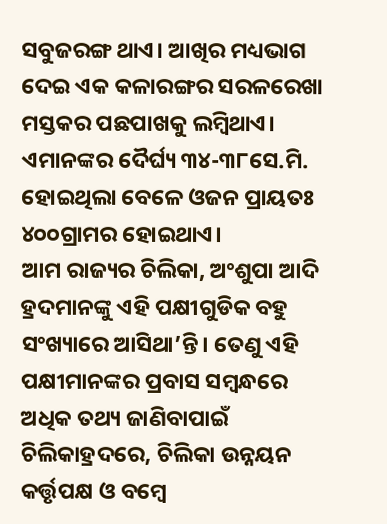ସବୁଜରଙ୍ଗ ଥାଏ। ଆଖିର ମଧ୍ୟଭାଗ ଦେଇ ଏକ କଳାରଙ୍ଗର ସରଳରେଖା ମସ୍ତକର ପଛପାଖକୁ ଲମ୍ବିଥାଏ। ଏମାନଙ୍କର ଦୈର୍ଘ୍ୟ ୩୪-୩୮ସେ.ମି. ହୋଇଥିଲା ବେଳେ ଓଜନ ପ୍ରାୟତଃ ୪୦୦ଗ୍ରାମର ହୋଇଥାଏ।
ଆମ ରାଜ୍ୟର ଚିଲିକା, ଅଂଶୁପା ଆଦି ହ୍ରଦମାନଙ୍କୁ ଏହି ପକ୍ଷୀଗୁଡିକ ବହୁ ସଂଖ୍ୟାରେ ଆସିଥା’ନ୍ତି। ତେଣୁ ଏହି ପକ୍ଷୀମାନଙ୍କର ପ୍ରବାସ ସମ୍ବନ୍ଧରେ ଅଧିକ ତଥ୍ୟ ଜାଣିବାପାଇଁ ଚିଲିକାହ୍ରଦରେ, ଚିଲିକା ଉନ୍ନୟନ କର୍ତ୍ତୃପକ୍ଷ ଓ ବମ୍ବେ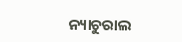ନ୍ୟାଚୁରାଲ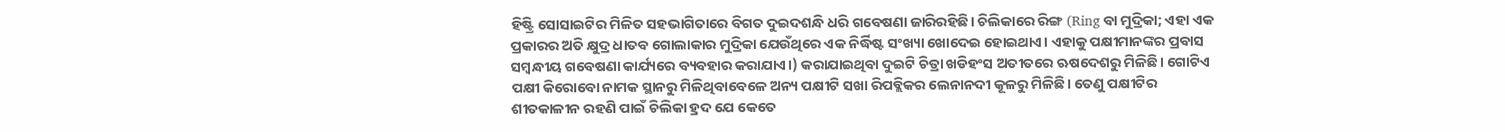ହିଷ୍ଟ୍ରି ସୋସାଇଟିର ମିଳିତ ସହଭାଗିତାରେ ବିଗତ ଦୁଇଦଶନ୍ଧି ଧରି ଗବେଷଣା ଜାରିରହିଛି। ଚିଲିକାରେ ରିଙ୍ଗ (Ring ବା ମୁଦ୍ରିକା; ଏହା ଏକ ପ୍ରକାରର ଅତି କ୍ଷୁଦ୍ର ଧାତବ ଗୋଲାକାର ମୁଦ୍ରିକା ଯେଉଁଥିରେ ଏକ ନିର୍ଦ୍ଧିଷ୍ଟ ସଂଖ୍ୟା ଖୋଦେଇ ହୋଇଥାଏ। ଏହାକୁ ପକ୍ଷୀମାନଙ୍କର ପ୍ରବାସ ସମ୍ବନ୍ଧୀୟ ଗବେଷଣା କାର୍ଯ୍ୟରେ ବ୍ୟବହାର କରାଯାଏ।) କରାଯାଇଥିବା ଦୁଇଟି ଚିତ୍ରା ଖଡିହଂସ ଅତୀତରେ ଋଷଦେଶରୁ ମିଳିଛି। ଗୋଟିଏ ପକ୍ଷୀ କିରୋବୋ ନାମକ ସ୍ଥାନରୁ ମିଳିଥିବାବେଳେ ଅନ୍ୟ ପକ୍ଷୀଟି ସଖା ରିପବ୍ଲିକର ଲେନାନଦୀ କୂଳରୁ ମିଳିଛି। ତେଣୁ ପକ୍ଷୀଟିର ଶୀତକାଳୀନ ରହଣି ପାଇଁ ଚିଲିକା ହ୍ରଦ ଯେ କେତେ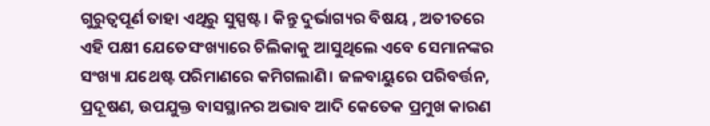ଗୁରୁତ୍ୱପୂର୍ଣ ତାହା ଏଥିରୁ ସୁସ୍ପଷ୍ଟ। କିନ୍ତୁ ଦୁର୍ଭାଗ୍ୟର ବିଷୟ , ଅତୀତରେ ଏହି ପକ୍ଷୀ ଯେତେସଂଖ୍ୟାରେ ଚିଲିକାକୁ ଆସୁଥିଲେ ଏବେ ସେମାନଙ୍କର ସଂଖ୍ୟା ଯଥେଷ୍ଟ ପରିମାଣରେ କମିଗଲାଣି। ଜଳବାୟୁରେ ପରିବର୍ତ୍ତନ, ପ୍ରଦୂଷଣ, ଉପଯୁକ୍ତ ବାସସ୍ଥାନର ଅଭାବ ଆଦି କେତେକ ପ୍ରମୁଖ କାରଣ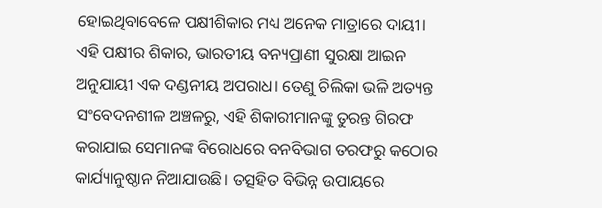ହୋଇଥିବାବେଳେ ପକ୍ଷୀଶିକାର ମଧ୍ୟ ଅନେକ ମାତ୍ରାରେ ଦାୟୀ। ଏହି ପକ୍ଷୀର ଶିକାର, ଭାରତୀୟ ବନ୍ୟପ୍ରାଣୀ ସୁରକ୍ଷା ଆଇନ ଅନୁଯାୟୀ ଏକ ଦଣ୍ଡନୀୟ ଅପରାଧ। ତେଣୁ ଚିଲିକା ଭଳି ଅତ୍ୟନ୍ତ ସଂବେଦନଶୀଳ ଅଞ୍ଚଳରୁ, ଏହି ଶିକାରୀମାନଙ୍କୁ ତୁରନ୍ତ ଗିରଫ କରାଯାଇ ସେମାନଙ୍କ ବିରୋଧରେ ବନବିଭାଗ ତରଫରୁ କଠୋର କାର୍ଯ୍ୟାନୁଷ୍ଠାନ ନିଆଯାଉଛି। ତତ୍ସହିତ ବିଭିନ୍ନ ଉପାୟରେ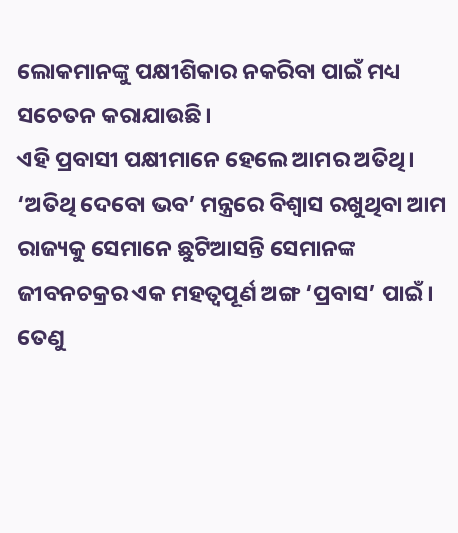ଲୋକମାନଙ୍କୁ ପକ୍ଷୀଶିକାର ନକରିବା ପାଇଁ ମଧ୍ୟ ସଚେତନ କରାଯାଉଛି।
ଏହି ପ୍ରବାସୀ ପକ୍ଷୀମାନେ ହେଲେ ଆମର ଅତିଥି। ‘ଅତିଥି ଦେବୋ ଭବ’ ମନ୍ତ୍ରରେ ବିଶ୍ଵାସ ରଖୁଥିବା ଆମ ରାଜ୍ୟକୁ ସେମାନେ ଛୁଟିଆସନ୍ତି ସେମାନଙ୍କ ଜୀବନଚକ୍ରର ଏକ ମହତ୍ଵପୂର୍ଣ ଅଙ୍ଗ ‘ପ୍ରବାସ’ ପାଇଁ। ତେଣୁ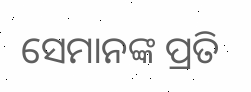ସେମାନଙ୍କ ପ୍ରତି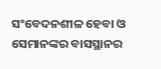ସଂବେଦନଶୀଳ ହେବା ଓ ସେମାନଙ୍କର ବାସସ୍ଥାନର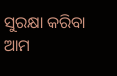ସୁରକ୍ଷା କରିବା ଆମ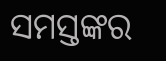ସମସ୍ତଙ୍କର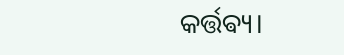କର୍ତ୍ତଵ୍ୟ।